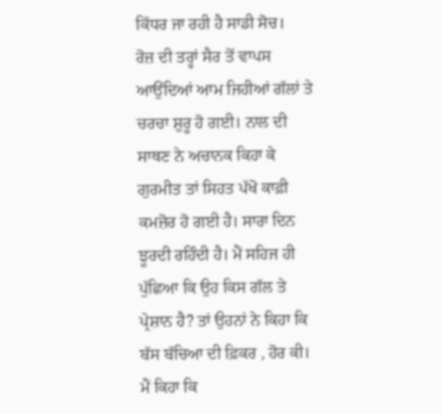ਕਿੱਧਰ ਜਾ ਰਹੀ ਹੈ ਸਾਡੀ ਸੋਚ।
ਰੋਜ਼ ਦੀ ਤਰ੍ਹਾਂ ਸੈਰ ਤੋਂ ਵਾਪਸ ਆਉਂਦਿਆਂ ਆਮ ਜਿਹੀਆਂ ਗੱਲਾਂ ਤੇ ਚਰਚਾ ਸ਼ੁਰੂ ਹੋ ਗਈ। ਨਾਲ ਦੀ ਸਾਥਣ ਨੇ ਅਚਾਨਕ ਕਿਹਾ ਕੇ ਗੁਰਮੀਤ ਤਾਂ ਸਿਹਤ ਪੱਖੋ ਕਾਫ਼ੀ ਕਮਜ਼ੋਰ ਹੋ ਗਈ ਹੈ। ਸਾਰਾ ਦਿਨ ਝੂਰਦੀ ਰਹਿੰਦੀ ਹੈ। ਮੈਂ ਸਹਿਜ ਹੀ ਪੁੱਛਿਆ ਕਿ ਉਹ ਕਿਸ ਗੱਲ ਤੇ ਪ੍ਰੇਸ਼ਾਨ ਹੈ? ਤਾਂ ਉਹਨਾਂ ਨੇ ਕਿਹਾ ਕਿ ਬੱਸ ਬੱਚਿਆ ਦੀ ਫ਼ਿਕਰ , ਹੋਰ ਕੀ। ਮੈਂ ਕਿਹਾ ਕਿ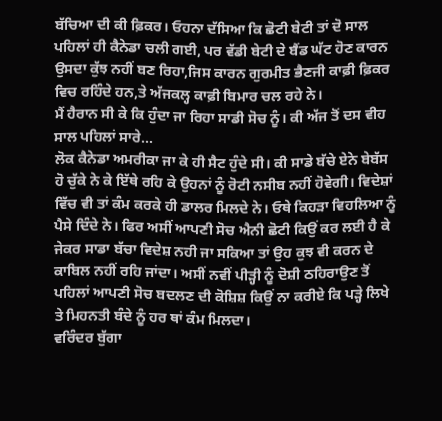ਬੱਚਿਆ ਦੀ ਕੀ ਫ਼ਿਕਰ। ਓਹਨਾ ਦੱਸਿਆ ਕਿ ਛੋਟੀ ਬੇਟੀ ਤਾਂ ਦੋ ਸਾਲ ਪਹਿਲਾਂ ਹੀ ਕੈਨੇਡਾ ਚਲੀ ਗਈ, ਪਰ ਵੱਡੀ ਬੇਟੀ ਦੇ ਬੈਂਡ ਘੱਟ ਹੋਣ ਕਾਰਨ ਉਸਦਾ ਕੁੱਝ ਨਹੀਂ ਬਣ ਰਿਹਾ,ਜਿਸ ਕਾਰਨ ਗੁਰਮੀਤ ਭੈਣਜੀ ਕਾਫ਼ੀ ਫ਼ਿਕਰ ਵਿਚ ਰਹਿੰਦੇ ਹਨ,ਤੇ ਅੱਜਕਲ੍ਹ ਕਾਫ਼ੀ ਬਿਮਾਰ ਚਲ ਰਹੇ ਨੇ।
ਮੈਂ ਹੈਰਾਨ ਸੀ ਕੇ ਕਿ ਹੁੰਦਾ ਜਾ ਰਿਹਾ ਸਾਡੀ ਸੋਚ ਨੂੰ। ਕੀ ਅੱਜ ਤੋਂ ਦਸ ਵੀਹ ਸਾਲ ਪਹਿਲਾਂ ਸਾਰੇ...
ਲੋਕ ਕੈਨੇਡਾ ਅਮਰੀਕਾ ਜਾ ਕੇ ਹੀ ਸੈਟ ਹੁੰਦੇ ਸੀ। ਕੀ ਸਾਡੇ ਬੱਚੇ ਏਨੇ ਬੇਬੱਸ ਹੋ ਚੁੱਕੇ ਨੇ ਕੇ ਇੱਥੇ ਰਹਿ ਕੇ ਉਹਨਾਂ ਨੂੰ ਰੋਟੀ ਨਸੀਬ ਨਹੀਂ ਹੋਵੇਗੀ। ਵਿਦੇਸ਼ਾਂ ਵਿੱਚ ਵੀ ਤਾਂ ਕੰਮ ਕਰਕੇ ਹੀ ਡਾਲਰ ਮਿਲਦੇ ਨੇ। ਓਥੇ ਕਿਹੜਾ ਵਿਹਲਿਆ ਨੂੰ ਪੈਸੇ ਦਿੰਦੇ ਨੇ। ਫਿਰ ਅਸੀਂ ਆਪਣੀ ਸੋਚ ਐਨੀ ਛੋਟੀ ਕਿਉਂ ਕਰ ਲਈ ਹੈ ਕੇ ਜੇਕਰ ਸਾਡਾ ਬੱਚਾ ਵਿਦੇਸ਼ ਨਹੀ ਜਾ ਸਕਿਆ ਤਾਂ ਉਹ ਕੁਝ ਵੀ ਕਰਨ ਦੇ ਕਾਬਿਲ ਨਹੀਂ ਰਹਿ ਜਾਂਦਾ। ਅਸੀਂ ਨਵੀਂ ਪੀੜ੍ਹੀ ਨੂੰ ਦੋਸ਼ੀ ਠਹਿਰਾਉਣ ਤੋਂ ਪਹਿਲਾਂ ਆਪਣੀ ਸੋਚ ਬਦਲਣ ਦੀ ਕੋਸ਼ਿਸ਼ ਕਿਉਂ ਨਾ ਕਰੀਏ ਕਿ ਪੜ੍ਹੇ ਲਿਖੇ ਤੇ ਮਿਹਨਤੀ ਬੰਦੇ ਨੂੰ ਹਰ ਥਾਂ ਕੰਮ ਮਿਲਦਾ।
ਵਰਿੰਦਰ ਬੁੱਗਾ